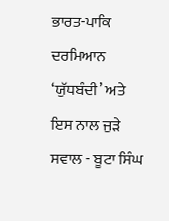ਭਾਰਤ-ਪਾਕਿ ਦਰਮਿਆਨ ‘ਯੁੱਧਬੰਦੀ’ ਅਤੇ ਇਸ ਨਾਲ ਜੁੜੇ ਸਵਾਲ - ਬੂਟਾ ਸਿੰਘ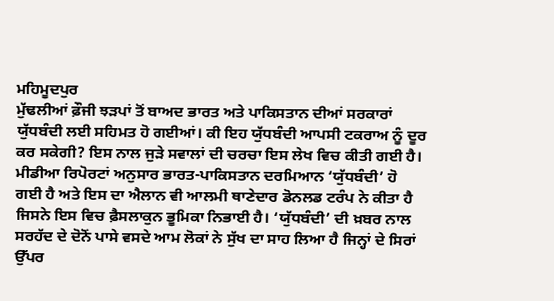ਮਹਿਮੂਦਪੁਰ
ਮੁੱਢਲੀਆਂ ਫ਼ੌਜੀ ਝੜਪਾਂ ਤੋਂ ਬਾਅਦ ਭਾਰਤ ਅਤੇ ਪਾਕਿਸਤਾਨ ਦੀਆਂ ਸਰਕਾਰਾਂ ਯੁੱਧਬੰਦੀ ਲਈ ਸਹਿਮਤ ਹੋ ਗਈਆਂ। ਕੀ ਇਹ ਯੁੱਧਬੰਦੀ ਆਪਸੀ ਟਕਰਾਅ ਨੂੰ ਦੂਰ ਕਰ ਸਕੇਗੀ? ਇਸ ਨਾਲ ਜੁੜੇ ਸਵਾਲਾਂ ਦੀ ਚਰਚਾ ਇਸ ਲੇਖ ਵਿਚ ਕੀਤੀ ਗਈ ਹੈ।
ਮੀਡੀਆ ਰਿਪੋਰਟਾਂ ਅਨੁਸਾਰ ਭਾਰਤ-ਪਾਕਿਸਤਾਨ ਦਰਮਿਆਨ ‘ਯੁੱਧਬੰਦੀ’ ਹੋ ਗਈ ਹੈ ਅਤੇ ਇਸ ਦਾ ਐਲਾਨ ਵੀ ਆਲਮੀ ਥਾਣੇਦਾਰ ਡੋਨਲਡ ਟਰੰਪ ਨੇ ਕੀਤਾ ਹੈ ਜਿਸਨੇ ਇਸ ਵਿਚ ਫ਼ੈਸਲਾਕੁਨ ਭੂਮਿਕਾ ਨਿਭਾਈ ਹੈ। ‘ਯੁੱਧਬੰਦੀ’ ਦੀ ਖ਼ਬਰ ਨਾਲ ਸਰਹੱਦ ਦੇ ਦੋਨੋਂ ਪਾਸੇ ਵਸਦੇ ਆਮ ਲੋਕਾਂ ਨੇ ਸੁੱਖ ਦਾ ਸਾਹ ਲਿਆ ਹੈ ਜਿਨ੍ਹਾਂ ਦੇ ਸਿਰਾਂ ਉੱਪਰ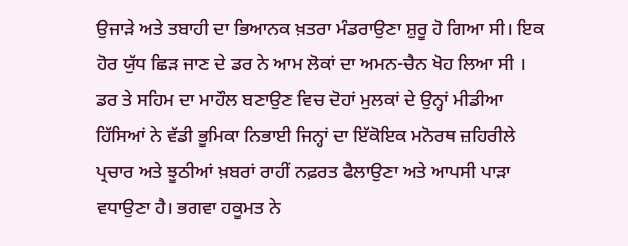ਉਜਾੜੇ ਅਤੇ ਤਬਾਹੀ ਦਾ ਭਿਆਨਕ ਖ਼ਤਰਾ ਮੰਡਰਾਉਣਾ ਸ਼ੁਰੂ ਹੋ ਗਿਆ ਸੀ। ਇਕ ਹੋਰ ਯੁੱਧ ਛਿੜ ਜਾਣ ਦੇ ਡਰ ਨੇ ਆਮ ਲੋਕਾਂ ਦਾ ਅਮਨ-ਚੈਨ ਖੋਹ ਲਿਆ ਸੀ । ਡਰ ਤੇ ਸਹਿਮ ਦਾ ਮਾਹੌਲ ਬਣਾਉਣ ਵਿਚ ਦੋਹਾਂ ਮੁਲਕਾਂ ਦੇ ਉਨ੍ਹਾਂ ਮੀਡੀਆ ਹਿੱਸਿਆਂ ਨੇ ਵੱਡੀ ਭੂਮਿਕਾ ਨਿਭਾਈ ਜਿਨ੍ਹਾਂ ਦਾ ਇੱਕੋਇਕ ਮਨੋਰਥ ਜ਼ਹਿਰੀਲੇ ਪ੍ਰਚਾਰ ਅਤੇ ਝੂਠੀਆਂ ਖ਼ਬਰਾਂ ਰਾਹੀਂ ਨਫ਼ਰਤ ਫੈਲਾਉਣਾ ਅਤੇ ਆਪਸੀ ਪਾੜਾ ਵਧਾਉਣਾ ਹੈ। ਭਗਵਾ ਹਕੂਮਤ ਨੇ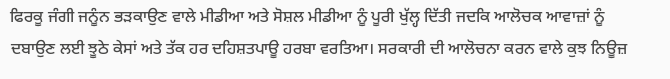ਫਿਰਕੂ ਜੰਗੀ ਜਨੂੰਨ ਭੜਕਾਉਣ ਵਾਲੇ ਮੀਡੀਆ ਅਤੇ ਸੋਸ਼ਲ ਮੀਡੀਆ ਨੂੰ ਪੂਰੀ ਖੁੱਲ੍ਹ ਦਿੱਤੀ ਜਦਕਿ ਆਲੋਚਕ ਆਵਾਜ਼ਾਂ ਨੂੰ ਦਬਾਉਣ ਲਈ ਝੂਠੇ ਕੇਸਾਂ ਅਤੇ ਤੱਕ ਹਰ ਦਹਿਸ਼ਤਪਾਊ ਹਰਬਾ ਵਰਤਿਆ। ਸਰਕਾਰੀ ਦੀ ਆਲੋਚਨਾ ਕਰਨ ਵਾਲੇ ਕੁਝ ਨਿਊਜ਼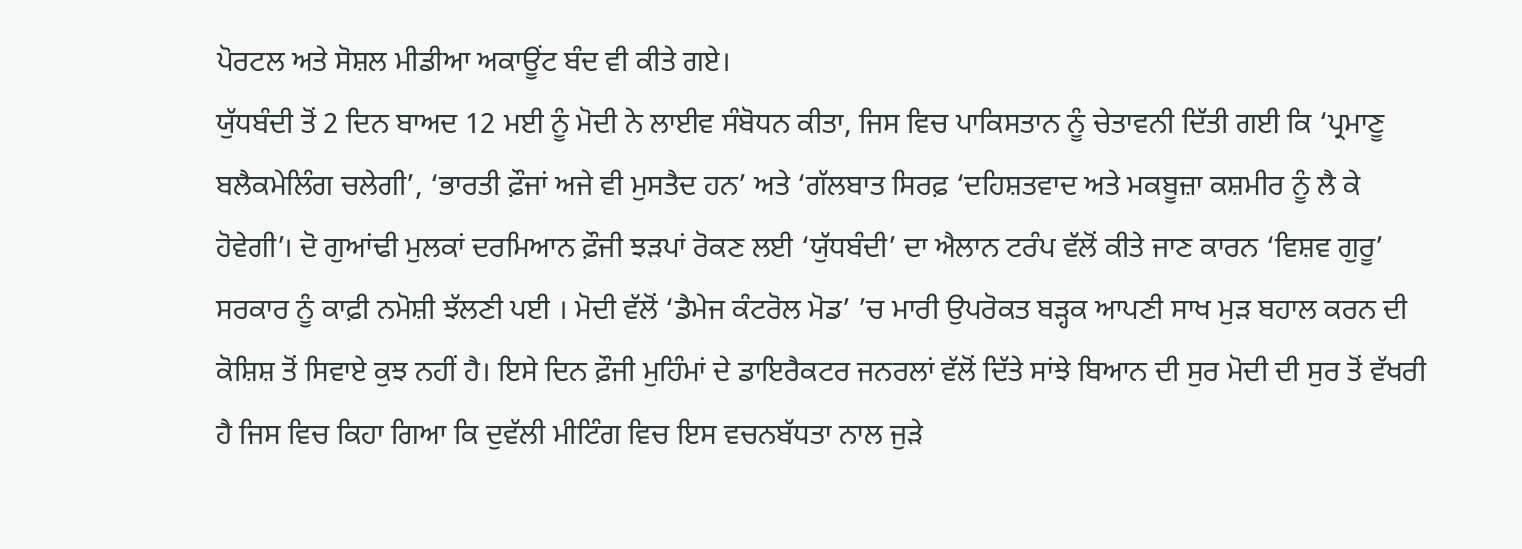ਪੋਰਟਲ ਅਤੇ ਸੋਸ਼ਲ ਮੀਡੀਆ ਅਕਾਊਂਟ ਬੰਦ ਵੀ ਕੀਤੇ ਗਏ।
ਯੁੱਧਬੰਦੀ ਤੋਂ 2 ਦਿਨ ਬਾਅਦ 12 ਮਈ ਨੂੰ ਮੋਦੀ ਨੇ ਲਾਈਵ ਸੰਬੋਧਨ ਕੀਤਾ, ਜਿਸ ਵਿਚ ਪਾਕਿਸਤਾਨ ਨੂੰ ਚੇਤਾਵਨੀ ਦਿੱਤੀ ਗਈ ਕਿ ‘ਪ੍ਰਮਾਣੂ ਬਲੈਕਮੇਲਿੰਗ ਚਲੇਗੀ’, ‘ਭਾਰਤੀ ਫ਼ੌਜਾਂ ਅਜੇ ਵੀ ਮੁਸਤੈਦ ਹਨ’ ਅਤੇ ‘ਗੱਲਬਾਤ ਸਿਰਫ਼ ‘ਦਹਿਸ਼ਤਵਾਦ ਅਤੇ ਮਕਬੂਜ਼ਾ ਕਸ਼ਮੀਰ ਨੂੰ ਲੈ ਕੇ ਹੋਵੇਗੀ’। ਦੋ ਗੁਆਂਢੀ ਮੁਲਕਾਂ ਦਰਮਿਆਨ ਫ਼ੌਜੀ ਝੜਪਾਂ ਰੋਕਣ ਲਈ ‘ਯੁੱਧਬੰਦੀ’ ਦਾ ਐਲਾਨ ਟਰੰਪ ਵੱਲੋਂ ਕੀਤੇ ਜਾਣ ਕਾਰਨ ‘ਵਿਸ਼ਵ ਗੁਰੂ’ ਸਰਕਾਰ ਨੂੰ ਕਾਫ਼ੀ ਨਮੋਸ਼ੀ ਝੱਲਣੀ ਪਈ । ਮੋਦੀ ਵੱਲੋਂ ‘ਡੈਮੇਜ ਕੰਟਰੋਲ ਮੋਡ’ ’ਚ ਮਾਰੀ ਉਪਰੋਕਤ ਬੜ੍ਹਕ ਆਪਣੀ ਸਾਖ ਮੁੜ ਬਹਾਲ ਕਰਨ ਦੀ ਕੋਸ਼ਿਸ਼ ਤੋਂ ਸਿਵਾਏ ਕੁਝ ਨਹੀਂ ਹੈ। ਇਸੇ ਦਿਨ ਫ਼ੌਜੀ ਮੁਹਿੰਮਾਂ ਦੇ ਡਾਇਰੈਕਟਰ ਜਨਰਲਾਂ ਵੱਲੋਂ ਦਿੱਤੇ ਸਾਂਝੇ ਬਿਆਨ ਦੀ ਸੁਰ ਮੋਦੀ ਦੀ ਸੁਰ ਤੋਂ ਵੱਖਰੀ ਹੈ ਜਿਸ ਵਿਚ ਕਿਹਾ ਗਿਆ ਕਿ ਦੁਵੱਲੀ ਮੀਟਿੰਗ ਵਿਚ ਇਸ ਵਚਨਬੱਧਤਾ ਨਾਲ ਜੁੜੇ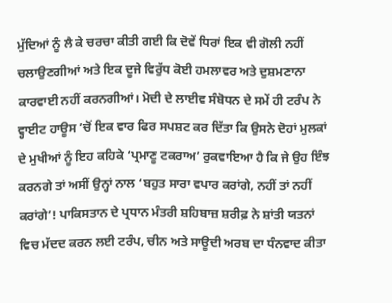ਮੁੱਦਿਆਂ ਨੂੰ ਲੈ ਕੇ ਚਰਚਾ ਕੀਤੀ ਗਈ ਕਿ ਦੋਵੇਂ ਧਿਰਾਂ ਇਕ ਵੀ ਗੋਲੀ ਨਹੀਂ ਚਲਾਉਣਗੀਆਂ ਅਤੇ ਇਕ ਦੂਜੇ ਵਿਰੁੱਧ ਕੋਈ ਹਮਲਾਵਰ ਅਤੇ ਦੁਸ਼ਮਣਾਨਾ ਕਾਰਵਾਈ ਨਹੀਂ ਕਰਨਗੀਆਂ। ਮੋਦੀ ਦੇ ਲਾਈਵ ਸੰਬੋਧਨ ਦੇ ਸਮੇਂ ਹੀ ਟਰੰਪ ਨੇ ਵ੍ਹਾਈਟ ਹਾਊਸ ’ਚੋਂ ਇਕ ਵਾਰ ਫਿਰ ਸਪਸ਼ਟ ਕਰ ਦਿੱਤਾ ਕਿ ਉਸਨੇ ਦੋਹਾਂ ਮੁਲਕਾਂ ਦੇ ਮੁਖੀਆਂ ਨੂੰ ਇਹ ਕਹਿਕੇ ‘ਪ੍ਰਮਾਣੂ ਟਕਰਾਅ’ ਰੁਕਵਾਇਆ ਹੈ ਕਿ ਜੇ ਉਹ ਇੰਝ ਕਰਨਗੇ ਤਾਂ ਅਸੀਂ ਉਨ੍ਹਾਂ ਨਾਲ ‘ਬਹੁਤ ਸਾਰਾ ਵਪਾਰ ਕਰਾਂਗੇ, ਨਹੀਂ ਤਾਂ ਨਹੀਂ ਕਰਾਂਗੇ’! ਪਾਕਿਸਤਾਨ ਦੇ ਪ੍ਰਧਾਨ ਮੰਤਰੀ ਸ਼ਹਿਬਾਜ਼ ਸ਼ਰੀਫ਼ ਨੇ ਸ਼ਾਂਤੀ ਯਤਨਾਂ ਵਿਚ ਮੱਦਦ ਕਰਨ ਲਈ ਟਰੰਪ, ਚੀਨ ਅਤੇ ਸਾਊਦੀ ਅਰਬ ਦਾ ਧੰਨਵਾਦ ਕੀਤਾ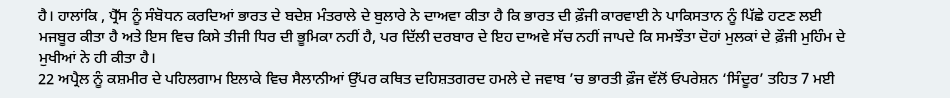ਹੈ। ਹਾਲਾਂਕਿ , ਪ੍ਰੈੱਸ ਨੂੰ ਸੰਬੋਧਨ ਕਰਦਿਆਂ ਭਾਰਤ ਦੇ ਬਦੇਸ਼ ਮੰਤਰਾਲੇ ਦੇ ਬੁਲਾਰੇ ਨੇ ਦਾਅਵਾ ਕੀਤਾ ਹੈ ਕਿ ਭਾਰਤ ਦੀ ਫ਼ੌਜੀ ਕਾਰਵਾਈ ਨੇ ਪਾਕਿਸਤਾਨ ਨੂੰ ਪਿੱਛੇ ਹਟਣ ਲਈ ਮਜਬੂਰ ਕੀਤਾ ਹੈ ਅਤੇ ਇਸ ਵਿਚ ਕਿਸੇ ਤੀਜੀ ਧਿਰ ਦੀ ਭੂਮਿਕਾ ਨਹੀਂ ਹੈ, ਪਰ ਦਿੱਲੀ ਦਰਬਾਰ ਦੇ ਇਹ ਦਾਅਵੇ ਸੱਚ ਨਹੀਂ ਜਾਪਦੇ ਕਿ ਸਮਝੌਤਾ ਦੋਹਾਂ ਮੁਲਕਾਂ ਦੇ ਫ਼ੌਜੀ ਮੁਹਿੰਮ ਦੇ ਮੁਖੀਆਂ ਨੇ ਹੀ ਕੀਤਾ ਹੈ।
22 ਅਪ੍ਰੈਲ ਨੂੰ ਕਸ਼ਮੀਰ ਦੇ ਪਹਿਲਗਾਮ ਇਲਾਕੇ ਵਿਚ ਸੈਲਾਨੀਆਂ ਉੱਪਰ ਕਥਿਤ ਦਹਿਸ਼ਤਗਰਦ ਹਮਲੇ ਦੇ ਜਵਾਬ ’ਚ ਭਾਰਤੀ ਫ਼ੌਜ ਵੱਲੋਂ ਓਪਰੇਸ਼ਨ ‘ਸਿੰਦੂਰ’ ਤਹਿਤ 7 ਮਈ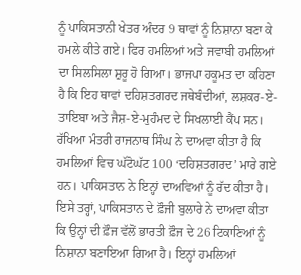ਨੂੰ ਪਾਕਿਸਤਾਨੀ ਖੇਤਰ ਅੰਦਰ 9 ਥਾਵਾਂ ਨੂੰ ਨਿਸ਼ਾਨਾ ਬਣਾ ਕੇ ਹਮਲੇ ਕੀਤੇ ਗਏ। ਫਿਰ ਹਮਲਿਆਂ ਅਤੇ ਜਵਾਬੀ ਹਮਲਿਆਂ ਦਾ ਸਿਲਸਿਲਾ ਸ਼ੁਰੂ ਹੋ ਗਿਆ। ਭਾਜਪਾ ਹਕੂਮਤ ਦਾ ਕਹਿਣਾ ਹੈ ਕਿ ਇਹ ਥਾਵਾਂ ਦਹਿਸ਼ਤਗਰਦ ਜਥੇਬੰਦੀਆਂ, ਲਸ਼ਕਰ-ਏ-ਤਾਇਬਾ ਅਤੇ ਜੈਸ਼-ਏ-ਮੁਹੰਮਦ ਦੇ ਸਿਖਲਾਈ ਕੈਂਪ ਸਨ। ਰੱਖਿਆ ਮੰਤਰੀ ਰਾਜਨਾਥ ਸਿੰਘ ਨੇ ਦਾਅਵਾ ਕੀਤਾ ਹੈ ਕਿ ਹਮਲਿਆਂ ਵਿਚ ਘੱਟੋਘੱਟ 100 ‘ਦਹਿਸ਼ਤਗਰਦ’ ਮਾਰੇ ਗਏ ਹਨ। ਪਾਕਿਸਤਾਨ ਨੇ ਇਨ੍ਹਾਂ ਦਾਅਵਿਆਂ ਨੂੰ ਰੱਦ ਕੀਤਾ ਹੈ। ਇਸੇ ਤਰ੍ਹਾਂ, ਪਾਕਿਸਤਾਨ ਦੇ ਫ਼ੌਜੀ ਬੁਲਾਰੇ ਨੇ ਦਾਅਵਾ ਕੀਤਾ ਕਿ ਉਨ੍ਹਾਂ ਦੀ ਫ਼ੌਜ ਵੱਲੋਂ ਭਾਰਤੀ ਫ਼ੌਜ ਦੇ 26 ਟਿਕਾਣਿਆਂ ਨੂੰ ਨਿਸ਼ਾਨਾ ਬਣਾਇਆ ਗਿਆ ਹੈ। ਇਨ੍ਹਾਂ ਹਮਲਿਆਂ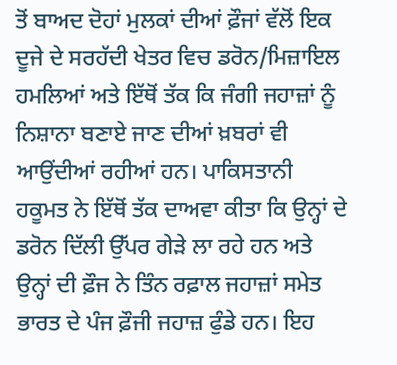ਤੋਂ ਬਾਅਦ ਦੋਹਾਂ ਮੁਲਕਾਂ ਦੀਆਂ ਫ਼ੌਜਾਂ ਵੱਲੋਂ ਇਕ ਦੂਜੇ ਦੇ ਸਰਹੱਦੀ ਖੇਤਰ ਵਿਚ ਡਰੋਨ/ਮਿਜ਼ਾਇਲ ਹਮਲਿਆਂ ਅਤੇ ਇੱਥੋਂ ਤੱਕ ਕਿ ਜੰਗੀ ਜਹਾਜ਼ਾਂ ਨੂੰ ਨਿਸ਼ਾਨਾ ਬਣਾਏ ਜਾਣ ਦੀਆਂ ਖ਼ਬਰਾਂ ਵੀ ਆਉਂਦੀਆਂ ਰਹੀਆਂ ਹਨ। ਪਾਕਿਸਤਾਨੀ ਹਕੂਮਤ ਨੇ ਇੱਥੋਂ ਤੱਕ ਦਾਅਵਾ ਕੀਤਾ ਕਿ ਉਨ੍ਹਾਂ ਦੇ ਡਰੋਨ ਦਿੱਲੀ ਉੱਪਰ ਗੇੜੇ ਲਾ ਰਹੇ ਹਨ ਅਤੇ ਉਨ੍ਹਾਂ ਦੀ ਫ਼ੌਜ ਨੇ ਤਿੰਨ ਰਫ਼ਾਲ ਜਹਾਜ਼ਾਂ ਸਮੇਤ ਭਾਰਤ ਦੇ ਪੰਜ ਫ਼ੌਜੀ ਜਹਾਜ਼ ਫੁੰਡੇ ਹਨ। ਇਹ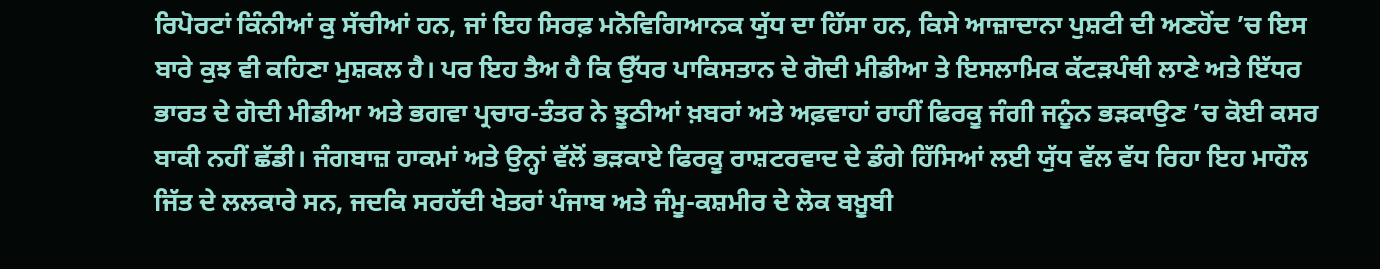ਰਿਪੋਰਟਾਂ ਕਿੰਨੀਆਂ ਕੁ ਸੱਚੀਆਂ ਹਨ, ਜਾਂ ਇਹ ਸਿਰਫ਼ ਮਨੋਵਿਗਿਆਨਕ ਯੁੱਧ ਦਾ ਹਿੱਸਾ ਹਨ, ਕਿਸੇ ਆਜ਼ਾਦਾਨਾ ਪੁਸ਼ਟੀ ਦੀ ਅਣਹੋਂਦ ’ਚ ਇਸ ਬਾਰੇ ਕੁਝ ਵੀ ਕਹਿਣਾ ਮੁਸ਼ਕਲ ਹੈ। ਪਰ ਇਹ ਤੈਅ ਹੈ ਕਿ ਉੱਧਰ ਪਾਕਿਸਤਾਨ ਦੇ ਗੋਦੀ ਮੀਡੀਆ ਤੇ ਇਸਲਾਮਿਕ ਕੱਟੜਪੰਥੀ ਲਾਣੇ ਅਤੇ ਇੱਧਰ ਭਾਰਤ ਦੇ ਗੋਦੀ ਮੀਡੀਆ ਅਤੇ ਭਗਵਾ ਪ੍ਰਚਾਰ-ਤੰਤਰ ਨੇ ਝੂਠੀਆਂ ਖ਼ਬਰਾਂ ਅਤੇ ਅਫ਼ਵਾਹਾਂ ਰਾਹੀਂ ਫਿਰਕੂ ਜੰਗੀ ਜਨੂੰਨ ਭੜਕਾਉਣ ’ਚ ਕੋਈ ਕਸਰ ਬਾਕੀ ਨਹੀਂ ਛੱਡੀ। ਜੰਗਬਾਜ਼ ਹਾਕਮਾਂ ਅਤੇ ਉਨ੍ਹਾਂ ਵੱਲੋਂ ਭੜਕਾਏ ਫਿਰਕੂ ਰਾਸ਼ਟਰਵਾਦ ਦੇ ਡੰਗੇ ਹਿੱਸਿਆਂ ਲਈ ਯੁੱਧ ਵੱਲ ਵੱਧ ਰਿਹਾ ਇਹ ਮਾਹੌਲ ਜਿੱਤ ਦੇ ਲਲਕਾਰੇ ਸਨ, ਜਦਕਿ ਸਰਹੱਦੀ ਖੇਤਰਾਂ ਪੰਜਾਬ ਅਤੇ ਜੰਮੂ-ਕਸ਼ਮੀਰ ਦੇ ਲੋਕ ਬਖ਼ੂਬੀ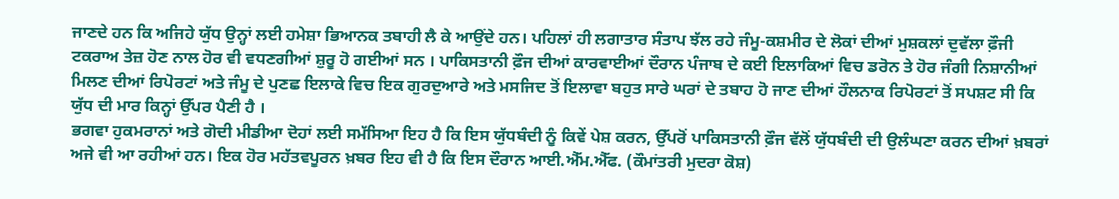ਜਾਣਦੇ ਹਨ ਕਿ ਅਜਿਹੇ ਯੁੱਧ ਉਨ੍ਹਾਂ ਲਈ ਹਮੇਸ਼ਾ ਭਿਆਨਕ ਤਬਾਹੀ ਲੈ ਕੇ ਆਉਂਦੇ ਹਨ। ਪਹਿਲਾਂ ਹੀ ਲਗਾਤਾਰ ਸੰਤਾਪ ਝੱਲ ਰਹੇ ਜੰਮੂ-ਕਸ਼ਮੀਰ ਦੇ ਲੋਕਾਂ ਦੀਆਂ ਮੁਸ਼ਕਲਾਂ ਦੁਵੱਲਾ ਫ਼ੌਜੀ ਟਕਰਾਅ ਤੇਜ਼ ਹੋਣ ਨਾਲ ਹੋਰ ਵੀ ਵਧਣਗੀਆਂ ਸ਼ੁਰੂ ਹੋ ਗਈਆਂ ਸਨ । ਪਾਕਿਸਤਾਨੀ ਫ਼ੌਜ ਦੀਆਂ ਕਾਰਵਾਈਆਂ ਦੌਰਾਨ ਪੰਜਾਬ ਦੇ ਕਈ ਇਲਾਕਿਆਂ ਵਿਚ ਡਰੋਨ ਤੇ ਹੋਰ ਜੰਗੀ ਨਿਸ਼ਾਨੀਆਂ ਮਿਲਣ ਦੀਆਂ ਰਿਪੋਰਟਾਂ ਅਤੇ ਜੰਮੂ ਦੇ ਪੁਣਛ ਇਲਾਕੇ ਵਿਚ ਇਕ ਗੁਰਦੁਆਰੇ ਅਤੇ ਮਸਜਿਦ ਤੋਂ ਇਲਾਵਾ ਬਹੁਤ ਸਾਰੇ ਘਰਾਂ ਦੇ ਤਬਾਹ ਹੋ ਜਾਣ ਦੀਆਂ ਹੌਲਨਾਕ ਰਿਪੋਰਟਾਂ ਤੋਂ ਸਪਸ਼ਟ ਸੀ ਕਿ ਯੁੱਧ ਦੀ ਮਾਰ ਕਿਨ੍ਹਾਂ ਉੱਪਰ ਪੈਣੀ ਹੈ ।
ਭਗਵਾ ਹੁਕਮਰਾਨਾਂ ਅਤੇ ਗੋਦੀ ਮੀਡੀਆ ਦੋਹਾਂ ਲਈ ਸਮੱਸਿਆ ਇਹ ਹੈ ਕਿ ਇਸ ਯੁੱਧਬੰਦੀ ਨੂੰ ਕਿਵੇਂ ਪੇਸ਼ ਕਰਨ, ਉੱਪਰੋਂ ਪਾਕਿਸਤਾਨੀ ਫ਼ੌਜ ਵੱਲੋਂ ਯੁੱਧਬੰਦੀ ਦੀ ਉਲੰਘਣਾ ਕਰਨ ਦੀਆਂ ਖ਼ਬਰਾਂ ਅਜੇ ਵੀ ਆ ਰਹੀਆਂ ਹਨ। ਇਕ ਹੋਰ ਮਹੱਤਵਪੂਰਨ ਖ਼ਬਰ ਇਹ ਵੀ ਹੈ ਕਿ ਇਸ ਦੌਰਾਨ ਆਈ.ਐੱਮ.ਐੱਫ. (ਕੌਮਾਂਤਰੀ ਮੁਦਰਾ ਕੋਸ਼)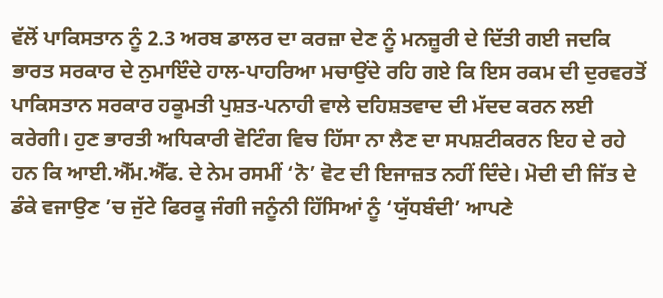ਵੱਲੋਂ ਪਾਕਿਸਤਾਨ ਨੂੰ 2.3 ਅਰਬ ਡਾਲਰ ਦਾ ਕਰਜ਼ਾ ਦੇਣ ਨੂੰ ਮਨਜ਼ੂਰੀ ਦੇ ਦਿੱਤੀ ਗਈ ਜਦਕਿ ਭਾਰਤ ਸਰਕਾਰ ਦੇ ਨੁਮਾਇੰਦੇ ਹਾਲ-ਪਾਹਰਿਆ ਮਚਾਉਂਦੇ ਰਹਿ ਗਏ ਕਿ ਇਸ ਰਕਮ ਦੀ ਦੁਰਵਰਤੋਂ ਪਾਕਿਸਤਾਨ ਸਰਕਾਰ ਹਕੂਮਤੀ ਪੁਸ਼ਤ-ਪਨਾਹੀ ਵਾਲੇ ਦਹਿਸ਼ਤਵਾਦ ਦੀ ਮੱਦਦ ਕਰਨ ਲਈ ਕਰੇਗੀ। ਹੁਣ ਭਾਰਤੀ ਅਧਿਕਾਰੀ ਵੋਟਿੰਗ ਵਿਚ ਹਿੱਸਾ ਨਾ ਲੈਣ ਦਾ ਸਪਸ਼ਟੀਕਰਨ ਇਹ ਦੇ ਰਹੇ ਹਨ ਕਿ ਆਈ.ਐੱਮ.ਐੱਫ. ਦੇ ਨੇਮ ਰਸਮੀਂ ‘ਨੋ’ ਵੋਟ ਦੀ ਇਜਾਜ਼ਤ ਨਹੀਂ ਦਿੰਦੇ। ਮੋਦੀ ਦੀ ਜਿੱਤ ਦੇ ਡੰਕੇ ਵਜਾਉਣ ’ਚ ਜੁੱਟੇ ਫਿਰਕੂ ਜੰਗੀ ਜਨੂੰਨੀ ਹਿੱਸਿਆਂ ਨੂੰ ‘ਯੁੱਧਬੰਦੀ’ ਆਪਣੇ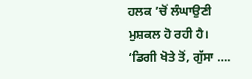ਹਲਕ ’ਚੋਂ ਲੰਘਾਉਣੀ ਮੁਸ਼ਕਲ ਹੋ ਰਹੀ ਹੈ। ‘ਡਿਗੀ ਖੋਤੇ ਤੋਂ, ਗੁੱਸਾ ….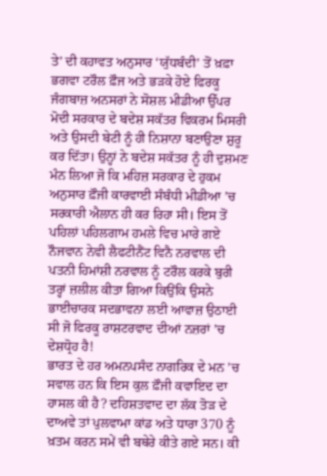ਤੇ’ ਦੀ ਕਹਾਵਤ ਅਨੁਸਾਰ ‘ਯੁੱਧਬੰਦੀ’ ਤੋਂ ਖ਼ਫ਼ਾ ਭਗਵਾ ਟਰੌਲ ਫ਼ੌਜ ਅਤੇ ਭੜਕੇ ਹੋਏ ਫਿਰਕੂ ਜੰਗਬਾਜ਼ ਅਨਸਰਾਂ ਨੇ ਸੋਸ਼ਲ ਮੀਡੀਆ ਉੱਪਰ ਮੋਦੀ ਸਰਕਾਰ ਦੇ ਬਦੇਸ਼ ਸਕੱਤਰ ਵਿਕਰਮ ਮਿਸਰੀ ਅਤੇ ਉਸਦੀ ਬੇਟੀ ਨੂੰ ਹੀ ਨਿਸ਼ਾਨਾ ਬਣਾਉਣਾ ਸ਼ੁਰੂ ਕਰ ਦਿੱਤਾ। ਉਨ੍ਹਾਂ ਨੇ ਬਦੇਸ਼ ਸਕੱਤਰ ਨੂੰ ਹੀ ਦੁਸ਼ਮਣ ਮੰਨ ਲਿਆ ਜੋ ਕਿ ਮਹਿਜ਼ ਸਰਕਾਰ ਦੇ ਹੁਕਮ ਅਨੁਸਾਰ ਫ਼ੌਜੀ ਕਾਰਵਾਈ ਸੰਬੰਧੀ ਮੀਡੀਆ ’ਚ ਸਰਕਾਰੀ ਐਲਾਨ ਹੀ ਕਰ ਰਿਹਾ ਸੀ। ਇਸ ਤੋਂ ਪਹਿਲਾਂ ਪਹਿਲਗਾਮ ਹਮਲੇ ਵਿਚ ਮਾਰੇ ਗਏ ਨੌਜਵਾਨ ਨੇਵੀ ਲੈਫਟੀਨੈਂਟ ਵਿਨੈ ਨਰਵਾਲ ਦੀ ਪਤਨੀ ਹਿਮਾਂਸ਼ੀ ਨਰਵਾਲ ਨੂੰ ਟਰੌਲ ਕਰਕੇ ਬੁਰੀ ਤਰ੍ਹਾਂ ਜ਼ਲੀਲ ਕੀਤਾ ਗਿਆ ਕਿਉਂਕਿ ਉਸਨੇ ਭਾਈਚਾਰਕ ਸਦਭਾਵਨਾ ਲਈ ਆਵਾਜ਼ ਉਠਾਈ ਸੀ ਜੋ ਫਿਰਕੂ ਰਾਸ਼ਟਰਵਾਦ ਦੀਆਂ ਨਜ਼ਰਾਂ ’ਚ ਦੇਸ਼ਧ੍ਰੋਹ ਹੈ!
ਭਾਰਤ ਦੇ ਹਰ ਅਮਨਪਸੰਦ ਨਾਗਰਿਕ ਦੇ ਮਨ ’ਚ ਸਵਾਲ ਹਨ ਕਿ ਇਸ ਕੁਲ ਫ਼ੌਜੀ ਕਵਾਇਦ ਦਾ ਹਾਸਲ ਕੀ ਹੈ? ਦਹਿਸ਼ਤਵਾਦ ਦਾ ਲੱਕ ਤੋੜ ਦੇ ਦਾਅਵੇ ਤਾਂ ਪੁਲਵਾਮਾ ਕਾਂਡ ਅਤੇ ਧਾਰਾ 370 ਨੂੰ ਖ਼ਤਮ ਕਰਨ ਸਮੇਂ ਵੀ ਬਥੇਰੇ ਕੀਤੇ ਗਏ ਸਨ। ਕੀ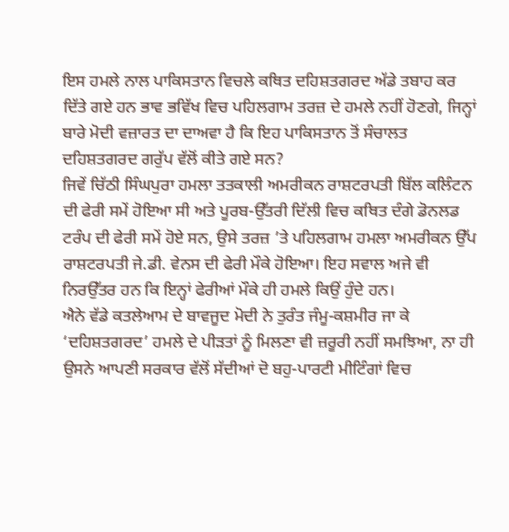ਇਸ ਹਮਲੇ ਨਾਲ ਪਾਕਿਸਤਾਨ ਵਿਚਲੇ ਕਥਿਤ ਦਹਿਸ਼ਤਗਰਦ ਅੱਡੇ ਤਬਾਹ ਕਰ ਦਿੱਤੇ ਗਏ ਹਨ ਭਾਵ ਭਵਿੱਖ ਵਿਚ ਪਹਿਲਗਾਮ ਤਰਜ਼ ਦੇ ਹਮਲੇ ਨਹੀਂ ਹੋਣਗੇ, ਜਿਨ੍ਹਾਂ ਬਾਰੇ ਮੋਦੀ ਵਜ਼ਾਰਤ ਦਾ ਦਾਅਵਾ ਹੈ ਕਿ ਇਹ ਪਾਕਿਸਤਾਨ ਤੋਂ ਸੰਚਾਲਤ ਦਹਿਸ਼ਤਗਰਦ ਗਰੁੱਪ ਵੱਲੋਂ ਕੀਤੇ ਗਏ ਸਨ?
ਜਿਵੇਂ ਚਿੱਠੀ ਸਿੰਘਪੁਰਾ ਹਮਲਾ ਤਤਕਾਲੀ ਅਮਰੀਕਨ ਰਾਸ਼ਟਰਪਤੀ ਬਿੱਲ ਕਲਿੰਟਨ ਦੀ ਫੇਰੀ ਸਮੇਂ ਹੋਇਆ ਸੀ ਅਤੇ ਪੂਰਬ-ਉੱਤਰੀ ਦਿੱਲੀ ਵਿਚ ਕਥਿਤ ਦੰਗੇ ਡੋਨਲਡ ਟਰੰਪ ਦੀ ਫੇਰੀ ਸਮੇਂ ਹੋਏ ਸਨ, ਉਸੇ ਤਰਜ਼ ’ਤੇ ਪਹਿਲਗਾਮ ਹਮਲਾ ਅਮਰੀਕਨ ਉੱਪ ਰਾਸ਼ਟਰਪਤੀ ਜੇ.ਡੀ. ਵੇਨਸ ਦੀ ਫੇਰੀ ਮੌਕੇ ਹੋਇਆ। ਇਹ ਸਵਾਲ ਅਜੇ ਵੀ ਨਿਰਉੱਤਰ ਹਨ ਕਿ ਇਨ੍ਹਾਂ ਫੇਰੀਆਂ ਮੌਕੇ ਹੀ ਹਮਲੇ ਕਿਉਂ ਹੁੰਦੇ ਹਨ।
ਐਨੇ ਵੱਡੇ ਕਤਲੇਆਮ ਦੇ ਬਾਵਜੂਦ ਮੋਦੀ ਨੇ ਤੁਰੰਤ ਜੰਮੂ-ਕਸ਼ਮੀਰ ਜਾ ਕੇ ‘ਦਹਿਸ਼ਤਗਰਦ’ ਹਮਲੇ ਦੇ ਪੀੜਤਾਂ ਨੂੰ ਮਿਲਣਾ ਵੀ ਜ਼ਰੂਰੀ ਨਹੀਂ ਸਮਝਿਆ, ਨਾ ਹੀ ਉਸਨੇ ਆਪਣੀ ਸਰਕਾਰ ਵੱਲੋਂ ਸੱਦੀਆਂ ਦੋ ਬਹੁ-ਪਾਰਟੀ ਮੀਟਿੰਗਾਂ ਵਿਚ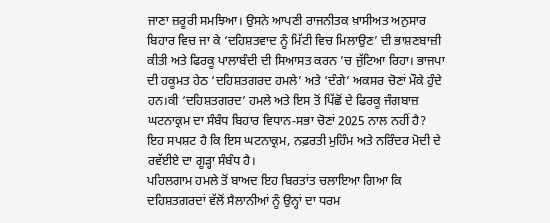ਜਾਣਾ ਜ਼ਰੂਰੀ ਸਮਝਿਆ। ਉਸਨੇ ਆਪਣੀ ਰਾਜਨੀਤਕ ਖ਼ਾਸੀਅਤ ਅਨੁਸਾਰ ਬਿਹਾਰ ਵਿਚ ਜਾ ਕੇ ‘ਦਹਿਸ਼ਤਵਾਦ ਨੂੰ ਮਿੱਟੀ ਵਿਚ ਮਿਲਾਉਣ’ ਦੀ ਭਾਸ਼ਣਬਾਜ਼ੀ ਕੀਤੀ ਅਤੇ ਫਿਰਕੂ ਪਾਲਾਬੰਦੀ ਦੀ ਸਿਆਸਤ ਕਰਨ ’ਚ ਜੁੱਟਿਆ ਰਿਹਾ। ਭਾਜਪਾ ਦੀ ਹਕੂਮਤ ਹੇਠ ‘ਦਹਿਸ਼ਤਗਰਦ ਹਮਲੇ’ ਅਤੇ ‘ਦੰਗੇ’ ਅਕਸਰ ਚੋਣਾਂ ਮੌਕੇ ਹੁੰਦੇ ਹਨ।ਕੀ ‘ਦਹਿਸ਼ਤਗਰਦ’ ਹਮਲੇ ਅਤੇ ਇਸ ਤੋਂ ਪਿੱਛੋਂ ਦੇ ਫਿਰਕੂ ਜੰਗਬਾਜ਼ ਘਟਨਾਕ੍ਰਮ ਦਾ ਸੰਬੰਧ ਬਿਹਾਰ ਵਿਧਾਨ-ਸਭਾ ਚੋਣਾਂ 2025 ਨਾਲ ਨਹੀਂ ਹੈ? ਇਹ ਸਪਸ਼ਟ ਹੈ ਕਿ ਇਸ ਘਟਨਾਕ੍ਰਮ, ਨਫ਼ਰਤੀ ਮੁਹਿੰਮ ਅਤੇ ਨਰਿੰਦਰ ਮੋਦੀ ਦੇ ਰਵੱਈਏ ਦਾ ਗੂੜ੍ਹਾ ਸੰਬੰਧ ਹੈ।
ਪਹਿਲਗਾਮ ਹਮਲੇ ਤੋਂ ਬਾਅਦ ਇਹ ਬਿਰਤਾਂਤ ਚਲਾਇਆ ਗਿਆ ਕਿ ਦਹਿਸ਼ਤਗਰਦਾਂ ਵੱਲੋਂ ਸੈਲਾਨੀਆਂ ਨੂੰ ਉਨ੍ਹਾਂ ਦਾ ਧਰਮ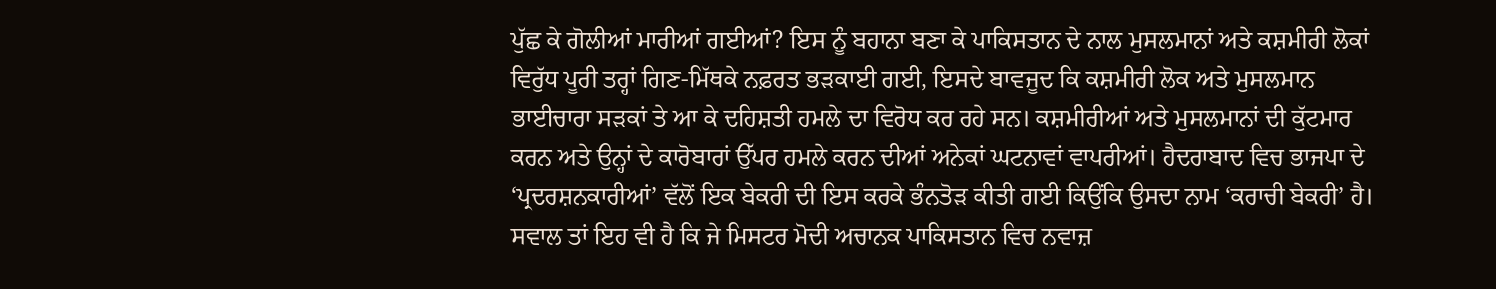ਪੁੱਛ ਕੇ ਗੋਲੀਆਂ ਮਾਰੀਆਂ ਗਈਆਂ? ਇਸ ਨੂੰ ਬਹਾਨਾ ਬਣਾ ਕੇ ਪਾਕਿਸਤਾਨ ਦੇ ਨਾਲ ਮੁਸਲਮਾਨਾਂ ਅਤੇ ਕਸ਼ਮੀਰੀ ਲੋਕਾਂ ਵਿਰੁੱਧ ਪੂਰੀ ਤਰ੍ਹਾਂ ਗਿਣ-ਮਿੱਥਕੇ ਨਫ਼ਰਤ ਭੜਕਾਈ ਗਈ, ਇਸਦੇ ਬਾਵਜੂਦ ਕਿ ਕਸ਼ਮੀਰੀ ਲੋਕ ਅਤੇ ਮੁਸਲਮਾਨ ਭਾਈਚਾਰਾ ਸੜਕਾਂ ਤੇ ਆ ਕੇ ਦਹਿਸ਼ਤੀ ਹਮਲੇ ਦਾ ਵਿਰੋਧ ਕਰ ਰਹੇ ਸਨ। ਕਸ਼ਮੀਰੀਆਂ ਅਤੇ ਮੁਸਲਮਾਨਾਂ ਦੀ ਕੁੱਟਮਾਰ ਕਰਨ ਅਤੇ ਉਨ੍ਹਾਂ ਦੇ ਕਾਰੋਬਾਰਾਂ ਉੱਪਰ ਹਮਲੇ ਕਰਨ ਦੀਆਂ ਅਨੇਕਾਂ ਘਟਨਾਵਾਂ ਵਾਪਰੀਆਂ। ਹੈਦਰਾਬਾਦ ਵਿਚ ਭਾਜਪਾ ਦੇ ‘ਪ੍ਰਦਰਸ਼ਨਕਾਰੀਆਂ’ ਵੱਲੋਂ ਇਕ ਬੇਕਰੀ ਦੀ ਇਸ ਕਰਕੇ ਭੰਨਤੋੜ ਕੀਤੀ ਗਈ ਕਿਉਂਕਿ ਉਸਦਾ ਨਾਮ ‘ਕਰਾਚੀ ਬੇਕਰੀ’ ਹੈ।
ਸਵਾਲ ਤਾਂ ਇਹ ਵੀ ਹੈ ਕਿ ਜੇ ਮਿਸਟਰ ਮੋਦੀ ਅਚਾਨਕ ਪਾਕਿਸਤਾਨ ਵਿਚ ਨਵਾਜ਼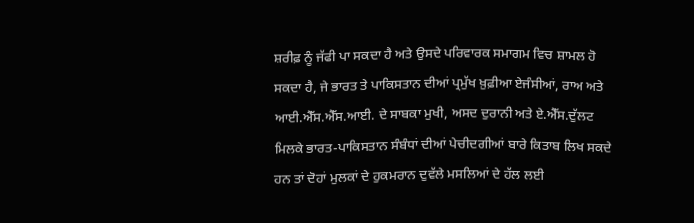ਸ਼ਰੀਫ਼ ਨੂੰ ਜੱਫੀ ਪਾ ਸਕਦਾ ਹੈ ਅਤੇ ਉਸਦੇ ਪਰਿਵਾਰਕ ਸਮਾਗਮ ਵਿਚ ਸ਼ਾਮਲ ਹੋ ਸਕਦਾ ਹੈ, ਜੇ ਭਾਰਤ ਤੇ ਪਾਕਿਸਤਾਨ ਦੀਆਂ ਪ੍ਰਮੁੱਖ ਖ਼ੁਫ਼ੀਆ ਏਜੰਸੀਆਂ, ਰਾਅ ਅਤੇ ਆਈ.ਐੱਸ.ਐੱਸ.ਆਈ. ਦੇ ਸਾਬਕਾ ਮੁਖੀ, ਅਸਦ ਦੁਰਾਨੀ ਅਤੇ ਏ.ਐੱਸ.ਦੁੱਲਟ ਮਿਲਕੇ ਭਾਰਤ-ਪਾਕਿਸਤਾਨ ਸੰਬੰਧਾਂ ਦੀਆਂ ਪੇਚੀਦਗੀਆਂ ਬਾਰੇ ਕਿਤਾਬ ਲਿਖ ਸਕਦੇ ਹਨ ਤਾਂ ਦੋਹਾਂ ਮੁਲਕਾਂ ਦੇ ਹੁਕਮਰਾਨ ਦੁਵੱਲੇ ਮਸਲਿਆਂ ਦੇ ਹੱਲ ਲਈ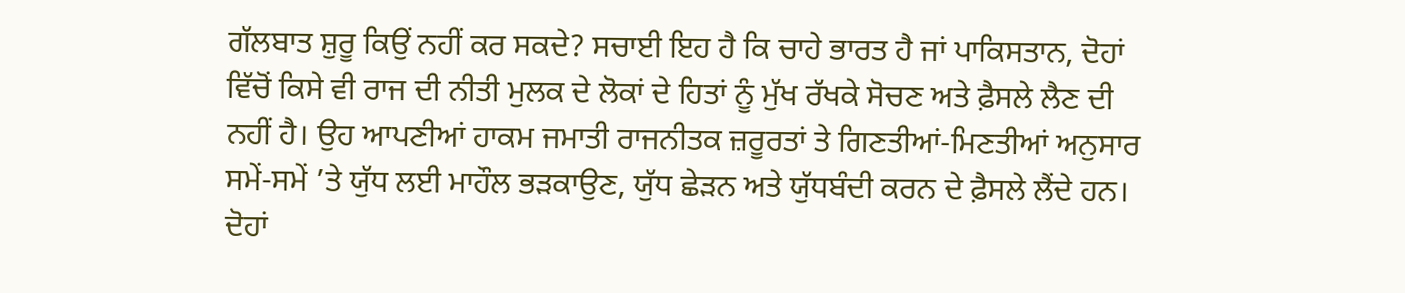ਗੱਲਬਾਤ ਸ਼ੁਰੂ ਕਿਉਂ ਨਹੀਂ ਕਰ ਸਕਦੇ? ਸਚਾਈ ਇਹ ਹੈ ਕਿ ਚਾਹੇ ਭਾਰਤ ਹੈ ਜਾਂ ਪਾਕਿਸਤਾਨ, ਦੋਹਾਂ ਵਿੱਚੋਂ ਕਿਸੇ ਵੀ ਰਾਜ ਦੀ ਨੀਤੀ ਮੁਲਕ ਦੇ ਲੋਕਾਂ ਦੇ ਹਿਤਾਂ ਨੂੰ ਮੁੱਖ ਰੱਖਕੇ ਸੋਚਣ ਅਤੇ ਫ਼ੈਸਲੇ ਲੈਣ ਦੀ ਨਹੀਂ ਹੈ। ਉਹ ਆਪਣੀਆਂ ਹਾਕਮ ਜਮਾਤੀ ਰਾਜਨੀਤਕ ਜ਼ਰੂਰਤਾਂ ਤੇ ਗਿਣਤੀਆਂ-ਮਿਣਤੀਆਂ ਅਨੁਸਾਰ ਸਮੇਂ-ਸਮੇਂ ’ਤੇ ਯੁੱਧ ਲਈ ਮਾਹੌਲ ਭੜਕਾਉਣ, ਯੁੱਧ ਛੇੜਨ ਅਤੇ ਯੁੱਧਬੰਦੀ ਕਰਨ ਦੇ ਫ਼ੈਸਲੇ ਲੈਂਦੇ ਹਨ। ਦੋਹਾਂ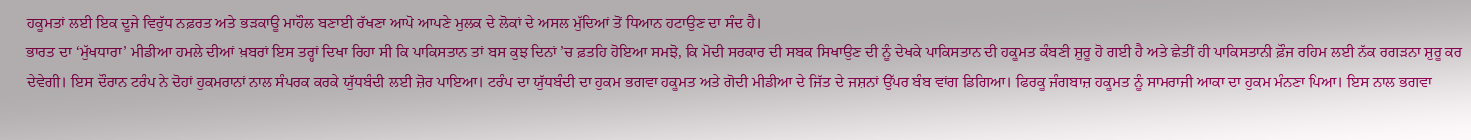ਹਕੂਮਤਾਂ ਲਈ ਇਕ ਦੂਜੇ ਵਿਰੁੱਧ ਨਫ਼ਰਤ ਅਤੇ ਭੜਕਾਊ ਮਾਹੌਲ ਬਣਾਈ ਰੱਖਣਾ ਆਪੋ ਆਪਣੇ ਮੁਲਕ ਦੇ ਲੋਕਾਂ ਦੇ ਅਸਲ ਮੁੱਦਿਆਂ ਤੋਂ ਧਿਆਨ ਹਟਾਉਣ ਦਾ ਸੰਦ ਹੈ।
ਭਾਰਤ ਦਾ ‘ਮੁੱਖਧਾਰਾ’ ਮੀਡੀਆ ਹਮਲੇ ਦੀਆਂ ਖ਼ਬਰਾਂ ਇਸ ਤਰ੍ਹਾਂ ਦਿਖਾ ਰਿਹਾ ਸੀ ਕਿ ਪਾਕਿਸਤਾਨ ਤਾਂ ਬਸ ਕੁਝ ਦਿਨਾਂ ’ਚ ਫ਼ਤਹਿ ਹੋਇਆ ਸਮਝੋ, ਕਿ ਮੋਦੀ ਸਰਕਾਰ ਦੀ ਸਬਕ ਸਿਖਾਉਣ ਦੀ ਨੂੰ ਦੇਖਕੇ ਪਾਕਿਸਤਾਨ ਦੀ ਹਕੂਮਤ ਕੰਬਣੀ ਸ਼ੁਰੂ ਹੋ ਗਈ ਹੈ ਅਤੇ ਛੇਤੀਂ ਹੀ ਪਾਕਿਸਤਾਨੀ ਫ਼ੌਜ ਰਹਿਮ ਲਈ ਨੱਕ ਰਗੜਨਾ ਸ਼ੁਰੂ ਕਰ ਦੇਵੇਗੀ। ਇਸ ਦੌਰਾਨ ਟਰੰਪ ਨੇ ਦੋਹਾਂ ਹੁਕਮਰਾਨਾਂ ਨਾਲ ਸੰਪਰਕ ਕਰਕੇ ਯੁੱਧਬੰਦੀ ਲਈ ਜ਼ੋਰ ਪਾਇਆ। ਟਰੰਪ ਦਾ ਯੁੱਧਬੰਦੀ ਦਾ ਹੁਕਮ ਭਗਵਾ ਹਕੂਮਤ ਅਤੇ ਗੋਦੀ ਮੀਡੀਆ ਦੇ ਜਿੱਤ ਦੇ ਜਸ਼ਨਾਂ ਉੱਪਰ ਬੰਬ ਵਾਂਗ ਡਿਗਿਆ। ਫਿਰਕੂ ਜੰਗਬਾਜ਼ ਹਕੂਮਤ ਨੂੰ ਸਾਮਰਾਜੀ ਆਕਾ ਦਾ ਹੁਕਮ ਮੰਨਣਾ ਪਿਆ। ਇਸ ਨਾਲ ਭਗਵਾ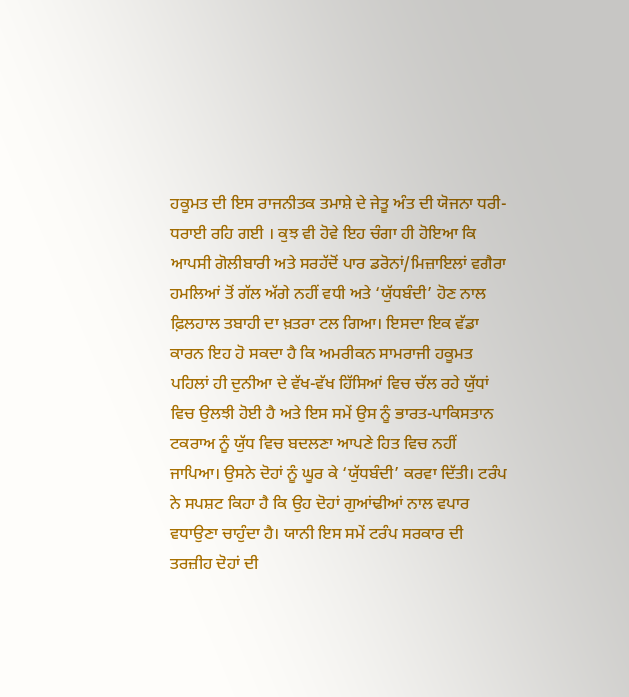ਹਕੂਮਤ ਦੀ ਇਸ ਰਾਜਨੀਤਕ ਤਮਾਸ਼ੇ ਦੇ ਜੇਤੂ ਅੰਤ ਦੀ ਯੋਜਨਾ ਧਰੀ-ਧਰਾਈ ਰਹਿ ਗਈ । ਕੁਝ ਵੀ ਹੋਵੇ ਇਹ ਚੰਗਾ ਹੀ ਹੋਇਆ ਕਿ ਆਪਸੀ ਗੋਲੀਬਾਰੀ ਅਤੇ ਸਰਹੱਦੋਂ ਪਾਰ ਡਰੋਨਾਂ/ਮਿਜ਼ਾਇਲਾਂ ਵਗੈਰਾ ਹਮਲਿਆਂ ਤੋਂ ਗੱਲ ਅੱਗੇ ਨਹੀਂ ਵਧੀ ਅਤੇ ‘ਯੁੱਧਬੰਦੀ’ ਹੋਣ ਨਾਲ ਫ਼ਿਲਹਾਲ ਤਬਾਹੀ ਦਾ ਖ਼ਤਰਾ ਟਲ ਗਿਆ। ਇਸਦਾ ਇਕ ਵੱਡਾ ਕਾਰਨ ਇਹ ਹੋ ਸਕਦਾ ਹੈ ਕਿ ਅਮਰੀਕਨ ਸਾਮਰਾਜੀ ਹਕੂਮਤ ਪਹਿਲਾਂ ਹੀ ਦੁਨੀਆ ਦੇ ਵੱਖ-ਵੱਖ ਹਿੱਸਿਆਂ ਵਿਚ ਚੱਲ ਰਹੇ ਯੁੱਧਾਂ ਵਿਚ ਉਲਝੀ ਹੋਈ ਹੈ ਅਤੇ ਇਸ ਸਮੇਂ ਉਸ ਨੂੰ ਭਾਰਤ-ਪਾਕਿਸਤਾਨ ਟਕਰਾਅ ਨੂੰ ਯੁੱਧ ਵਿਚ ਬਦਲਣਾ ਆਪਣੇ ਹਿਤ ਵਿਚ ਨਹੀਂ ਜਾਪਿਆ। ਉਸਨੇ ਦੋਹਾਂ ਨੂੰ ਘੂਰ ਕੇ ‘ਯੁੱਧਬੰਦੀ’ ਕਰਵਾ ਦਿੱਤੀ। ਟਰੰਪ ਨੇ ਸਪਸ਼ਟ ਕਿਹਾ ਹੈ ਕਿ ਉਹ ਦੋਹਾਂ ਗੁਆਂਢੀਆਂ ਨਾਲ ਵਪਾਰ ਵਧਾਉਣਾ ਚਾਹੁੰਦਾ ਹੈ। ਯਾਨੀ ਇਸ ਸਮੇਂ ਟਰੰਪ ਸਰਕਾਰ ਦੀ ਤਰਜ਼ੀਹ ਦੋਹਾਂ ਦੀ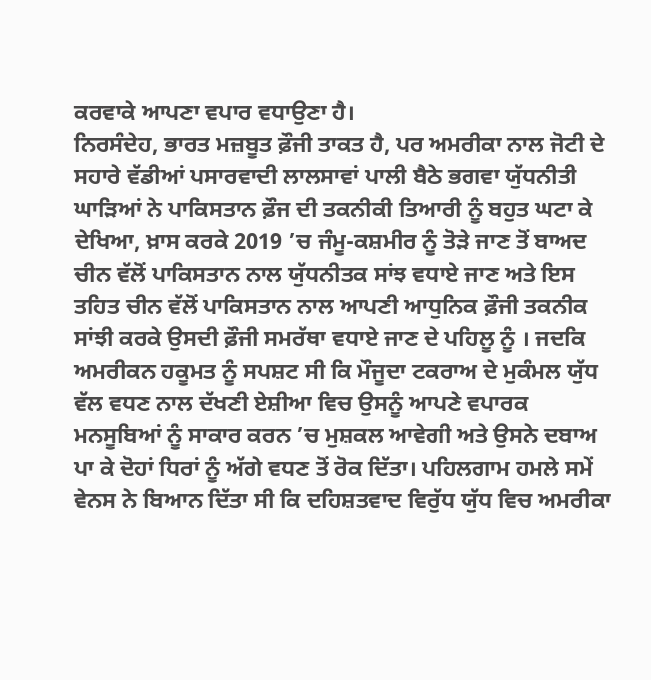ਕਰਵਾਕੇ ਆਪਣਾ ਵਪਾਰ ਵਧਾਉਣਾ ਹੈ।
ਨਿਰਸੰਦੇਹ, ਭਾਰਤ ਮਜ਼ਬੂਤ ਫ਼ੌਜੀ ਤਾਕਤ ਹੈ, ਪਰ ਅਮਰੀਕਾ ਨਾਲ ਜੋਟੀ ਦੇ ਸਹਾਰੇ ਵੱਡੀਆਂ ਪਸਾਰਵਾਦੀ ਲਾਲਸਾਵਾਂ ਪਾਲੀ ਬੈਠੇ ਭਗਵਾ ਯੁੱਧਨੀਤੀ ਘਾੜਿਆਂ ਨੇ ਪਾਕਿਸਤਾਨ ਫ਼ੌਜ ਦੀ ਤਕਨੀਕੀ ਤਿਆਰੀ ਨੂੰ ਬਹੁਤ ਘਟਾ ਕੇ ਦੇਖਿਆ, ਖ਼ਾਸ ਕਰਕੇ 2019 ’ਚ ਜੰਮੂ-ਕਸ਼ਮੀਰ ਨੂੰ ਤੋੜੇ ਜਾਣ ਤੋਂ ਬਾਅਦ ਚੀਨ ਵੱਲੋਂ ਪਾਕਿਸਤਾਨ ਨਾਲ ਯੁੱਧਨੀਤਕ ਸਾਂਝ ਵਧਾਏ ਜਾਣ ਅਤੇ ਇਸ ਤਹਿਤ ਚੀਨ ਵੱਲੋਂ ਪਾਕਿਸਤਾਨ ਨਾਲ ਆਪਣੀ ਆਧੁਨਿਕ ਫ਼ੌਜੀ ਤਕਨੀਕ ਸਾਂਝੀ ਕਰਕੇ ਉਸਦੀ ਫ਼ੌਜੀ ਸਮਰੱਥਾ ਵਧਾਏ ਜਾਣ ਦੇ ਪਹਿਲੂ ਨੂੰ । ਜਦਕਿ ਅਮਰੀਕਨ ਹਕੂਮਤ ਨੂੰ ਸਪਸ਼ਟ ਸੀ ਕਿ ਮੌਜੂਦਾ ਟਕਰਾਅ ਦੇ ਮੁਕੰਮਲ ਯੁੱਧ ਵੱਲ ਵਧਣ ਨਾਲ ਦੱਖਣੀ ਏਸ਼ੀਆ ਵਿਚ ਉਸਨੂੰ ਆਪਣੇ ਵਪਾਰਕ ਮਨਸੂਬਿਆਂ ਨੂੰ ਸਾਕਾਰ ਕਰਨ ’ਚ ਮੁਸ਼ਕਲ ਆਵੇਗੀ ਅਤੇ ਉਸਨੇ ਦਬਾਅ ਪਾ ਕੇ ਦੋਹਾਂ ਧਿਰਾਂ ਨੂੰ ਅੱਗੇ ਵਧਣ ਤੋਂ ਰੋਕ ਦਿੱਤਾ। ਪਹਿਲਗਾਮ ਹਮਲੇ ਸਮੇਂ ਵੇਨਸ ਨੇ ਬਿਆਨ ਦਿੱਤਾ ਸੀ ਕਿ ਦਹਿਸ਼ਤਵਾਦ ਵਿਰੁੱਧ ਯੁੱਧ ਵਿਚ ਅਮਰੀਕਾ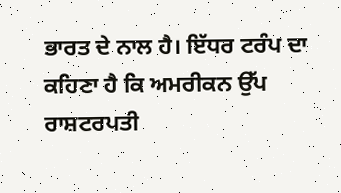ਭਾਰਤ ਦੇ ਨਾਲ ਹੈ। ਇੱਧਰ ਟਰੰਪ ਦਾ ਕਹਿਣਾ ਹੈ ਕਿ ਅਮਰੀਕਨ ਉੱਪ ਰਾਸ਼ਟਰਪਤੀ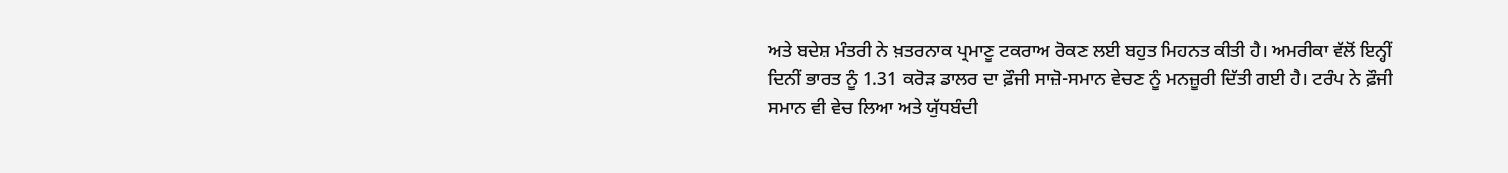ਅਤੇ ਬਦੇਸ਼ ਮੰਤਰੀ ਨੇ ਖ਼ਤਰਨਾਕ ਪ੍ਰਮਾਣੂ ਟਕਰਾਅ ਰੋਕਣ ਲਈ ਬਹੁਤ ਮਿਹਨਤ ਕੀਤੀ ਹੈ। ਅਮਰੀਕਾ ਵੱਲੋਂ ਇਨ੍ਹੀਂ ਦਿਨੀਂ ਭਾਰਤ ਨੂੰ 1.31 ਕਰੋੜ ਡਾਲਰ ਦਾ ਫ਼ੌਜੀ ਸਾਜ਼ੋ-ਸਮਾਨ ਵੇਚਣ ਨੂੰ ਮਨਜ਼ੂਰੀ ਦਿੱਤੀ ਗਈ ਹੈ। ਟਰੰਪ ਨੇ ਫ਼ੌਜੀ ਸਮਾਨ ਵੀ ਵੇਚ ਲਿਆ ਅਤੇ ਯੁੱਧਬੰਦੀ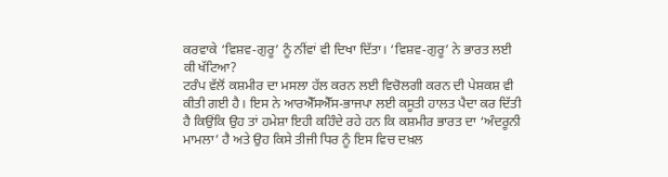ਕਰਵਾਕੇ ‘ਵਿਸ਼ਵ-ਗੁਰੂ’ ਨੂੰ ਨੀਂਵਾਂ ਵੀ ਦਿਖਾ ਦਿੱਤਾ। ‘ਵਿਸ਼ਵ-ਗੁਰੂ’ ਨੇ ਭਾਰਤ ਲਈ ਕੀ ਖੱਟਿਆ?
ਟਰੰਪ ਵੱਲੋਂ ਕਸ਼ਮੀਰ ਦਾ ਮਸਲਾ ਹੱਲ ਕਰਨ ਲਈ ਵਿਚੋਲਗੀ ਕਰਨ ਦੀ ਪੇਸ਼ਕਸ਼ ਵੀ ਕੀਤੀ ਗਈ ਹੈ। ਇਸ ਨੇ ਆਰਐੱਸਐੱਸ-ਭਾਜਪਾ ਲਈ ਕਸੂਤੀ ਹਾਲਤ ਪੈਦਾ ਕਰ ਦਿੱਤੀ ਹੈ ਕਿਉਂਕਿ ਉਹ ਤਾਂ ਹਮੇਸ਼ਾ ਇਹੀ ਕਹਿੰਦੇ ਰਹੇ ਹਨ ਕਿ ਕਸ਼ਮੀਰ ਭਾਰਤ ਦਾ ‘ਅੰਦਰੂਨੀ ਮਾਮਲਾ’ ਹੈ ਅਤੇ ਉਹ ਕਿਸੇ ਤੀਜੀ ਧਿਰ ਨੂੰ ਇਸ ਵਿਚ ਦਖ਼ਲ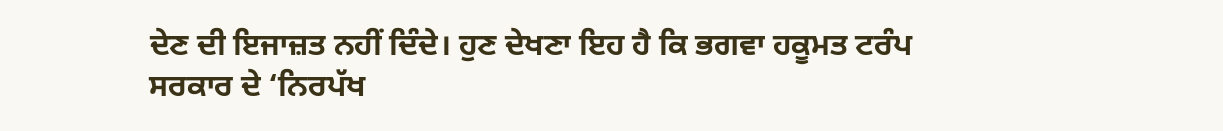ਦੇਣ ਦੀ ਇਜਾਜ਼ਤ ਨਹੀਂ ਦਿੰਦੇ। ਹੁਣ ਦੇਖਣਾ ਇਹ ਹੈ ਕਿ ਭਗਵਾ ਹਕੂਮਤ ਟਰੰਪ ਸਰਕਾਰ ਦੇ ‘ਨਿਰਪੱਖ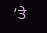’ਤੇ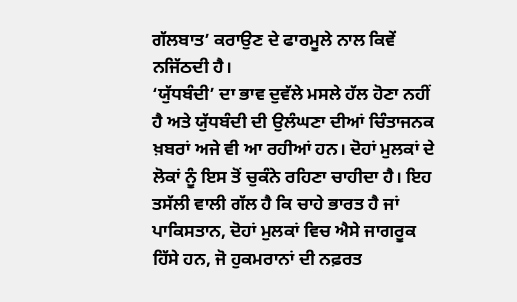ਗੱਲਬਾਤ’ ਕਰਾਉਣ ਦੇ ਫਾਰਮੂਲੇ ਨਾਲ ਕਿਵੇਂ ਨਜਿੱਠਦੀ ਹੈ।
‘ਯੁੱਧਬੰਦੀ’ ਦਾ ਭਾਵ ਦੁਵੱਲੇ ਮਸਲੇ ਹੱਲ ਹੋਣਾ ਨਹੀਂ ਹੈ ਅਤੇ ਯੁੱਧਬੰਦੀ ਦੀ ਉਲੰਘਣਾ ਦੀਆਂ ਚਿੰਤਾਜਨਕ ਖ਼ਬਰਾਂ ਅਜੇ ਵੀ ਆ ਰਹੀਆਂ ਹਨ। ਦੋਹਾਂ ਮੁਲਕਾਂ ਦੇ ਲੋਕਾਂ ਨੂੰ ਇਸ ਤੋਂ ਚੁਕੰਨੇ ਰਹਿਣਾ ਚਾਹੀਦਾ ਹੈ। ਇਹ ਤਸੱਲੀ ਵਾਲੀ ਗੱਲ ਹੈ ਕਿ ਚਾਹੇ ਭਾਰਤ ਹੈ ਜਾਂ ਪਾਕਿਸਤਾਨ, ਦੋਹਾਂ ਮੁਲਕਾਂ ਵਿਚ ਐਸੇ ਜਾਗਰੂਕ ਹਿੱਸੇ ਹਨ, ਜੋ ਹੁਕਮਰਾਨਾਂ ਦੀ ਨਫ਼ਰਤ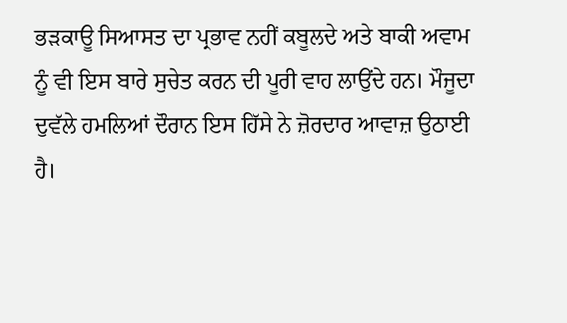ਭੜਕਾਊ ਸਿਆਸਤ ਦਾ ਪ੍ਰਭਾਵ ਨਹੀਂ ਕਬੂਲਦੇ ਅਤੇ ਬਾਕੀ ਅਵਾਮ ਨੂੰ ਵੀ ਇਸ ਬਾਰੇ ਸੁਚੇਤ ਕਰਨ ਦੀ ਪੂਰੀ ਵਾਹ ਲਾਉਂਦੇ ਹਨ। ਮੌਜੂਦਾ ਦੁਵੱਲੇ ਹਮਲਿਆਂ ਦੌਰਾਨ ਇਸ ਹਿੱਸੇ ਨੇ ਜ਼ੋਰਦਾਰ ਆਵਾਜ਼ ਉਠਾਈ ਹੈ।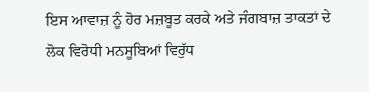ਇਸ ਆਵਾਜ਼ ਨੂੰ ਹੋਰ ਮਜ਼ਬੂਤ ਕਰਕੇ ਅਤੇ ਜੰਗਬਾਜ਼ ਤਾਕਤਾਂ ਦੇ ਲੋਕ ਵਿਰੋਧੀ ਮਨਸੂਬਿਆਂ ਵਿਰੁੱਧ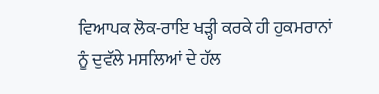ਵਿਆਪਕ ਲੋਕ-ਰਾਇ ਖੜ੍ਹੀ ਕਰਕੇ ਹੀ ਹੁਕਮਰਾਨਾਂ ਨੂੰ ਦੁਵੱਲੇ ਮਸਲਿਆਂ ਦੇ ਹੱਲ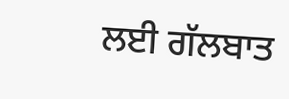ਲਈ ਗੱਲਬਾਤ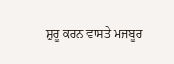ਸ਼ੁਰੂ ਕਰਨ ਵਾਸਤੇ ਮਜਬੂਰ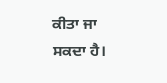ਕੀਤਾ ਜਾ ਸਕਦਾ ਹੈ।